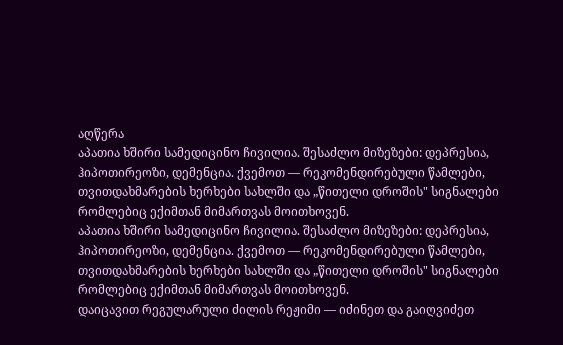აღწერა
აპათია ხშირი სამედიცინო ჩივილია. შესაძლო მიზეზები: დეპრესია, ჰიპოთირეოზი, დემენცია. ქვემოთ — რეკომენდირებული წამლები, თვითდახმარების ხერხები სახლში და „წითელი დროშის" სიგნალები რომლებიც ექიმთან მიმართვას მოითხოვენ.
აპათია ხშირი სამედიცინო ჩივილია. შესაძლო მიზეზები: დეპრესია, ჰიპოთირეოზი, დემენცია. ქვემოთ — რეკომენდირებული წამლები, თვითდახმარების ხერხები სახლში და „წითელი დროშის" სიგნალები რომლებიც ექიმთან მიმართვას მოითხოვენ.
დაიცავით რეგულარული ძილის რეჟიმი — იძინეთ და გაიღვიძეთ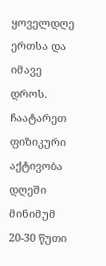ყოველდღე ერთსა და იმავე დროს.
ჩაატარეთ ფიზიკური აქტივობა დღეში მინიმუმ 20-30 წუთი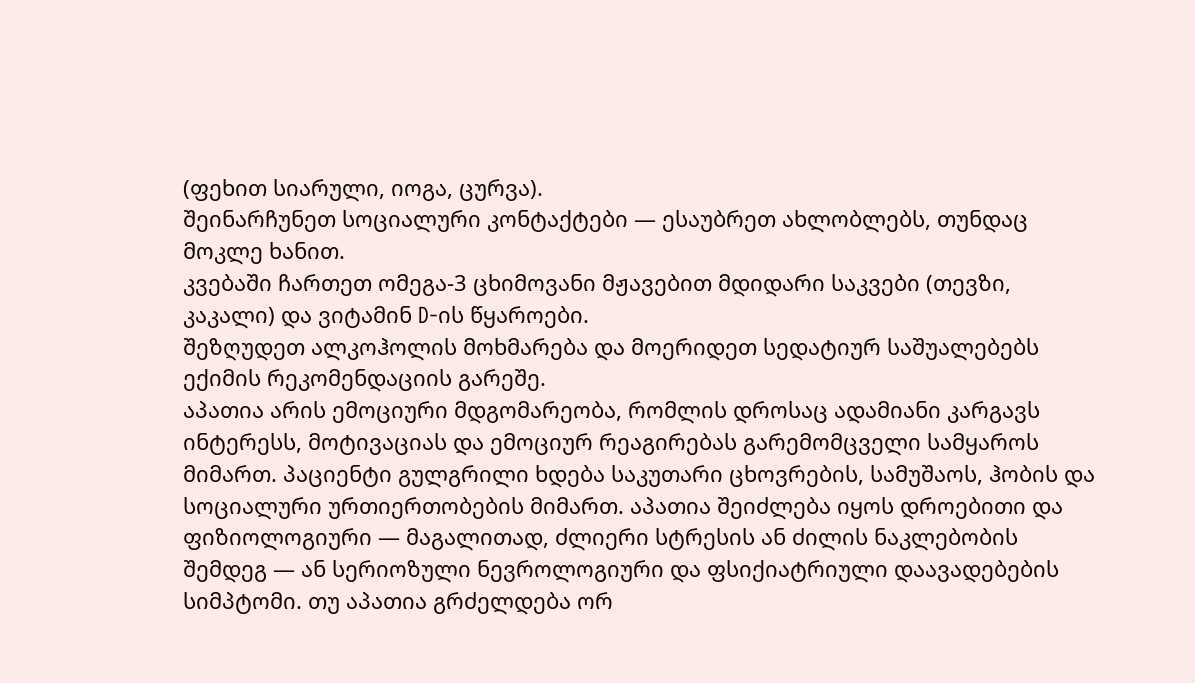(ფეხით სიარული, იოგა, ცურვა).
შეინარჩუნეთ სოციალური კონტაქტები — ესაუბრეთ ახლობლებს, თუნდაც მოკლე ხანით.
კვებაში ჩართეთ ომეგა-3 ცხიმოვანი მჟავებით მდიდარი საკვები (თევზი, კაკალი) და ვიტამინ D-ის წყაროები.
შეზღუდეთ ალკოჰოლის მოხმარება და მოერიდეთ სედატიურ საშუალებებს ექიმის რეკომენდაციის გარეშე.
აპათია არის ემოციური მდგომარეობა, რომლის დროსაც ადამიანი კარგავს ინტერესს, მოტივაციას და ემოციურ რეაგირებას გარემომცველი სამყაროს მიმართ. პაციენტი გულგრილი ხდება საკუთარი ცხოვრების, სამუშაოს, ჰობის და სოციალური ურთიერთობების მიმართ. აპათია შეიძლება იყოს დროებითი და ფიზიოლოგიური — მაგალითად, ძლიერი სტრესის ან ძილის ნაკლებობის შემდეგ — ან სერიოზული ნევროლოგიური და ფსიქიატრიული დაავადებების სიმპტომი. თუ აპათია გრძელდება ორ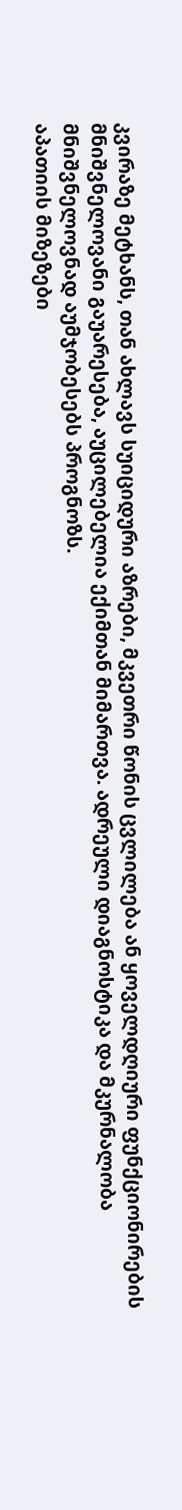კვირაზე მეტხანს, თან ახლავს სუიციდური აზრები, მკვეთრი წონის ცვლილება ან ყოველდღიური ფუნქციონირების მნიშვნელოვანი გაუარესება, აუცილებელია ექიმთან მიმართვა. ადრეული დიაგნოსტიკა და მკურნალობა მნიშვნელოვნად აუმჯობესებს პროგნოზს.
აპათიის მიზეზები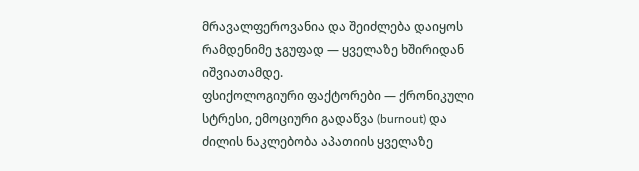მრავალფეროვანია და შეიძლება დაიყოს რამდენიმე ჯგუფად — ყველაზე ხშირიდან იშვიათამდე.
ფსიქოლოგიური ფაქტორები — ქრონიკული სტრესი, ემოციური გადაწვა (burnout) და ძილის ნაკლებობა აპათიის ყველაზე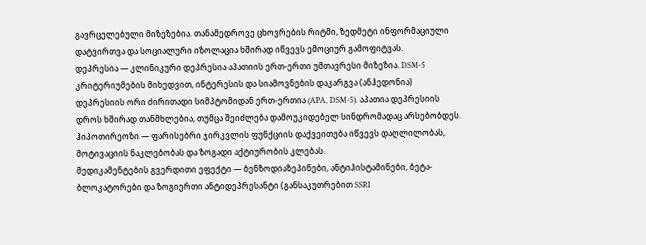გავრცელებული მიზეზებია. თანამედროვე ცხოვრების რიტმი, ზედმეტი ინფორმაციული დატვირთვა და სოციალური იზოლაცია ხშირად იწვევს ემოციურ გამოფიტვას.
დეპრესია — კლინიკური დეპრესია აპათიის ერთ-ერთი უმთავრესი მიზეზია. DSM-5 კრიტერიუმების მიხედვით, ინტერესის და სიამოვნების დაკარგვა (ანჰედონია) დეპრესიის ორი ძირითადი სიმპტომიდან ერთ-ერთია (APA, DSM-5). აპათია დეპრესიის დროს ხშირად თანმხლებია, თუმცა შეიძლება დამოუკიდებელ სინდრომადაც არსებობდეს.
ჰიპოთირეოზი — ფარისებრი ჯირკვლის ფუნქციის დაქვეითება იწვევს დაღლილობას, მოტივაციის ნაკლებობას და ზოგადი აქტიურობის კლებას.
მედიკამენტების გვერდითი ეფექტი — ბენზოდიაზეპინები, ანტიჰისტამინები, ბეტა-ბლოკატორები და ზოგიერთი ანტიდეპრესანტი (განსაკუთრებით SSRI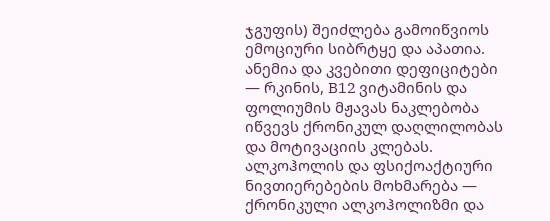ჯგუფის) შეიძლება გამოიწვიოს ემოციური სიბრტყე და აპათია.
ანემია და კვებითი დეფიციტები — რკინის, B12 ვიტამინის და ფოლიუმის მჟავას ნაკლებობა იწვევს ქრონიკულ დაღლილობას და მოტივაციის კლებას.
ალკოჰოლის და ფსიქოაქტიური ნივთიერებების მოხმარება — ქრონიკული ალკოჰოლიზმი და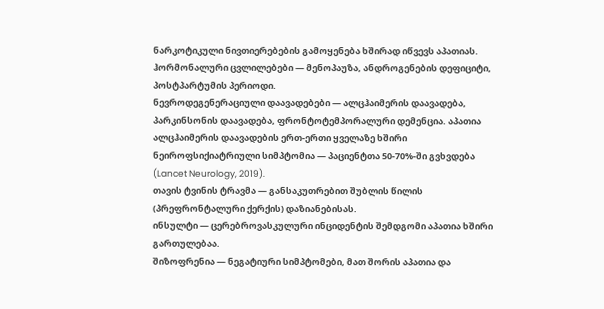ნარკოტიკული ნივთიერებების გამოყენება ხშირად იწვევს აპათიას.
ჰორმონალური ცვლილებები — მენოპაუზა, ანდროგენების დეფიციტი, პოსტპარტუმის პერიოდი.
ნევროდეგენერაციული დაავადებები — ალცჰაიმერის დაავადება, პარკინსონის დაავადება, ფრონტოტემპორალური დემენცია. აპათია ალცჰაიმერის დაავადების ერთ-ერთი ყველაზე ხშირი ნეიროფსიქიატრიული სიმპტომია — პაციენტთა 50-70%-ში გვხვდება (Lancet Neurology, 2019).
თავის ტვინის ტრავმა — განსაკუთრებით შუბლის წილის (პრეფრონტალური ქერქის) დაზიანებისას.
ინსულტი — ცერებროვასკულური ინციდენტის შემდგომი აპათია ხშირი გართულებაა.
შიზოფრენია — ნეგატიური სიმპტომები, მათ შორის აპათია და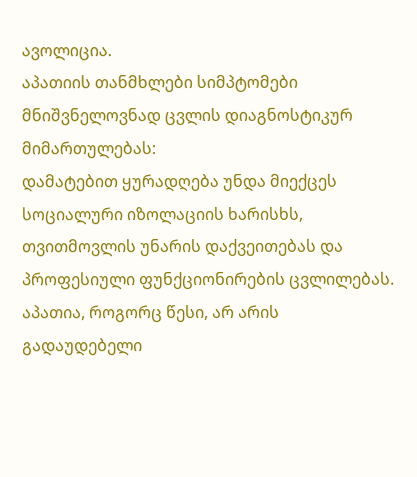ავოლიცია.
აპათიის თანმხლები სიმპტომები მნიშვნელოვნად ცვლის დიაგნოსტიკურ მიმართულებას:
დამატებით ყურადღება უნდა მიექცეს სოციალური იზოლაციის ხარისხს, თვითმოვლის უნარის დაქვეითებას და პროფესიული ფუნქციონირების ცვლილებას.
აპათია, როგორც წესი, არ არის გადაუდებელი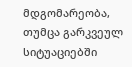მდგომარეობა, თუმცა გარკვეულ სიტუაციებში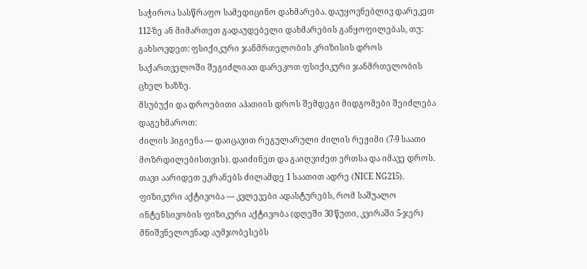საჭიროა სასწრაფო სამედიცინო დახმარება. დაუყოვნებლივ დარეკეთ 112-ზე ან მიმართეთ გადაუდებელი დახმარების განყოფილებას, თუ:
გახსოვდეთ: ფსიქიკური ჯანმრთელობის კრიზისის დროს საქართველოში შეგიძლიათ დარეკოთ ფსიქიკური ჯანმრთელობის ცხელ ხაზზე.
მსუბუქი და დროებითი აპათიის დროს შემდეგი მიდგომები შეიძლება დაგეხმაროთ:
ძილის ჰიგიენა — დაიცავით რეგულარული ძილის რეჟიმი (7-9 საათი მოზრდილებისთვის). დაიძინეთ და გაიღვიძეთ ერთსა და იმავე დროს. თავი აარიდეთ ეკრანებს ძილამდე 1 საათით ადრე (NICE NG215).
ფიზიკური აქტივობა — კვლევები ადასტურებს, რომ საშუალო ინტენსივობის ფიზიკური აქტივობა (დღეში 30 წუთი, კვირაში 5-ჯერ) მნიშვნელოვნად აუმჯობესებს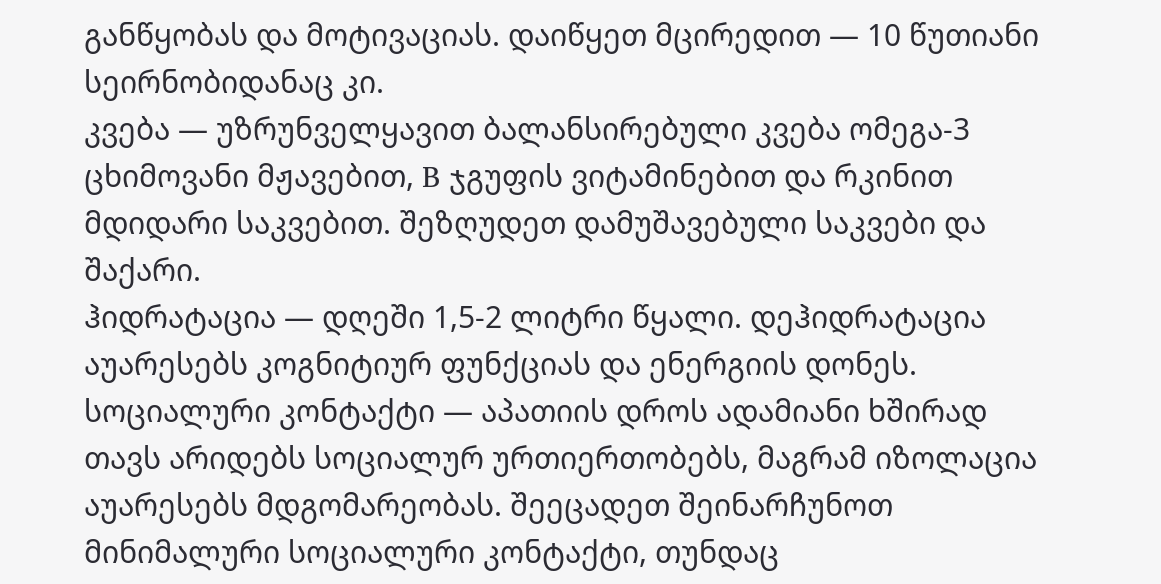განწყობას და მოტივაციას. დაიწყეთ მცირედით — 10 წუთიანი სეირნობიდანაც კი.
კვება — უზრუნველყავით ბალანსირებული კვება ომეგა-3 ცხიმოვანი მჟავებით, B ჯგუფის ვიტამინებით და რკინით მდიდარი საკვებით. შეზღუდეთ დამუშავებული საკვები და შაქარი.
ჰიდრატაცია — დღეში 1,5-2 ლიტრი წყალი. დეჰიდრატაცია აუარესებს კოგნიტიურ ფუნქციას და ენერგიის დონეს.
სოციალური კონტაქტი — აპათიის დროს ადამიანი ხშირად თავს არიდებს სოციალურ ურთიერთობებს, მაგრამ იზოლაცია აუარესებს მდგომარეობას. შეეცადეთ შეინარჩუნოთ მინიმალური სოციალური კონტაქტი, თუნდაც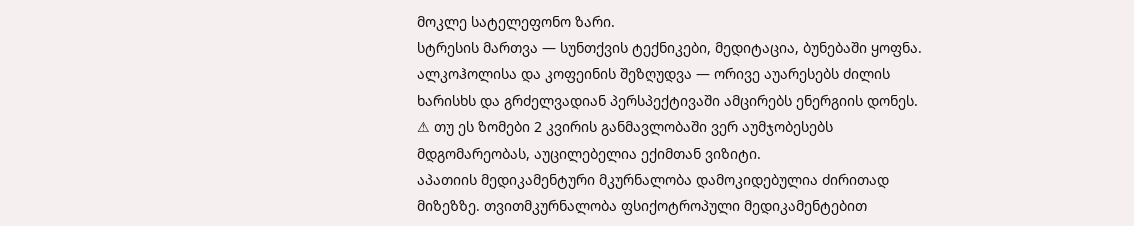მოკლე სატელეფონო ზარი.
სტრესის მართვა — სუნთქვის ტექნიკები, მედიტაცია, ბუნებაში ყოფნა.
ალკოჰოლისა და კოფეინის შეზღუდვა — ორივე აუარესებს ძილის ხარისხს და გრძელვადიან პერსპექტივაში ამცირებს ენერგიის დონეს.
⚠ თუ ეს ზომები 2 კვირის განმავლობაში ვერ აუმჯობესებს მდგომარეობას, აუცილებელია ექიმთან ვიზიტი.
აპათიის მედიკამენტური მკურნალობა დამოკიდებულია ძირითად მიზეზზე. თვითმკურნალობა ფსიქოტროპული მედიკამენტებით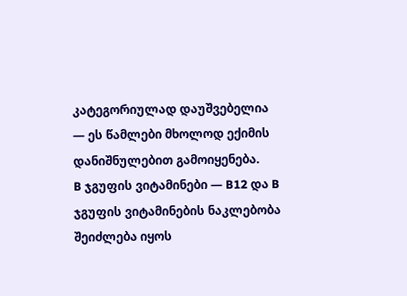კატეგორიულად დაუშვებელია — ეს წამლები მხოლოდ ექიმის დანიშნულებით გამოიყენება.
B ჯგუფის ვიტამინები — B12 და B ჯგუფის ვიტამინების ნაკლებობა შეიძლება იყოს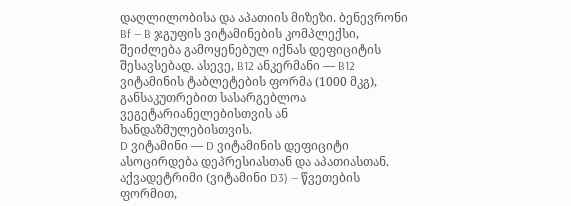დაღლილობისა და აპათიის მიზეზი. ბენევრონი Bf — B ჯგუფის ვიტამინების კომპლექსი, შეიძლება გამოყენებულ იქნას დეფიციტის შესავსებად. ასევე, B12 ანკერმანი — B12 ვიტამინის ტაბლეტების ფორმა (1000 მკგ), განსაკუთრებით სასარგებლოა ვეგეტარიანელებისთვის ან ხანდაზმულებისთვის.
D ვიტამინი — D ვიტამინის დეფიციტი ასოცირდება დეპრესიასთან და აპათიასთან. აქვადეტრიმი (ვიტამინი D3) — წვეთების ფორმით,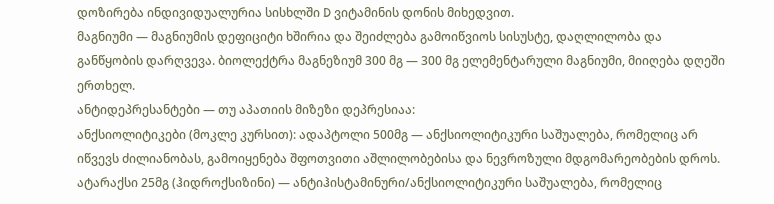დოზირება ინდივიდუალურია სისხლში D ვიტამინის დონის მიხედვით.
მაგნიუმი — მაგნიუმის დეფიციტი ხშირია და შეიძლება გამოიწვიოს სისუსტე, დაღლილობა და განწყობის დარღვევა. ბიოლექტრა მაგნეზიუმ 300 მგ — 300 მგ ელემენტარული მაგნიუმი, მიიღება დღეში ერთხელ.
ანტიდეპრესანტები — თუ აპათიის მიზეზი დეპრესიაა:
ანქსიოლიტიკები (მოკლე კურსით): ადაპტოლი 500მგ — ანქსიოლიტიკური საშუალება, რომელიც არ იწვევს ძილიანობას, გამოიყენება შფოთვითი აშლილობებისა და ნევროზული მდგომარეობების დროს. ატარაქსი 25მგ (ჰიდროქსიზინი) — ანტიჰისტამინური/ანქსიოლიტიკური საშუალება, რომელიც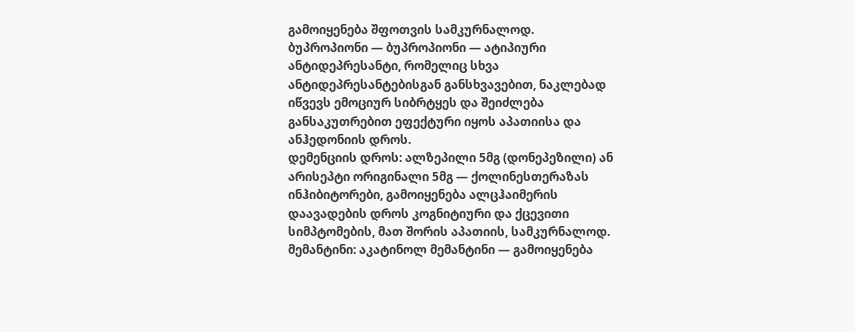გამოიყენება შფოთვის სამკურნალოდ.
ბუპროპიონი — ბუპროპიონი — ატიპიური ანტიდეპრესანტი, რომელიც სხვა ანტიდეპრესანტებისგან განსხვავებით, ნაკლებად იწვევს ემოციურ სიბრტყეს და შეიძლება განსაკუთრებით ეფექტური იყოს აპათიისა და ანჰედონიის დროს.
დემენციის დროს: ალზეპილი 5მგ (დონეპეზილი) ან არისეპტი ორიგინალი 5მგ — ქოლინესთერაზას ინჰიბიტორები, გამოიყენება ალცჰაიმერის დაავადების დროს კოგნიტიური და ქცევითი სიმპტომების, მათ შორის აპათიის, სამკურნალოდ.
მემანტინი: აკატინოლ მემანტინი — გამოიყენება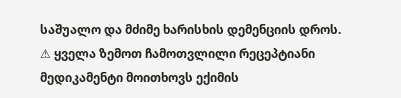საშუალო და მძიმე ხარისხის დემენციის დროს.
⚠ ყველა ზემოთ ჩამოთვლილი რეცეპტიანი მედიკამენტი მოითხოვს ექიმის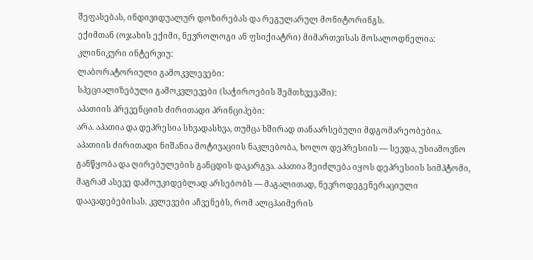შეფასებას, ინდივიდუალურ დოზირებას და რეგულარულ მონიტორინგს.
ექიმთან (ოჯახის ექიმი, ნევროლოგი ან ფსიქიატრი) მიმართვისას მოსალოდნელია:
კლინიკური ინტერვიუ:
ლაბორატორიული გამოკვლევები:
სპეციალიზებული გამოკვლევები (საჭიროების შემთხვევაში):
აპათიის პრევენციის ძირითადი პრინციპები:
არა. აპათია და დეპრესია სხვადასხვა, თუმცა ხშირად თანაარსებული მდგომარეობებია. აპათიის ძირითადი ნიშანია მოტივაციის ნაკლებობა, ხოლო დეპრესიის — სევდა, უსიამოვნო განწყობა და ღირებულების განცდის დაკარგვა. აპათია შეიძლება იყოს დეპრესიის სიმპტომი, მაგრამ ასევე დამოუკიდებლად არსებობს — მაგალითად, ნევროდეგენერაციული დაავადებებისას. კვლევები აჩვენებს, რომ ალცჰაიმერის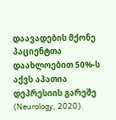დაავადების მქონე პაციენტთა დაახლოებით 50%-ს აქვს აპათია დეპრესიის გარეშე (Neurology, 2020).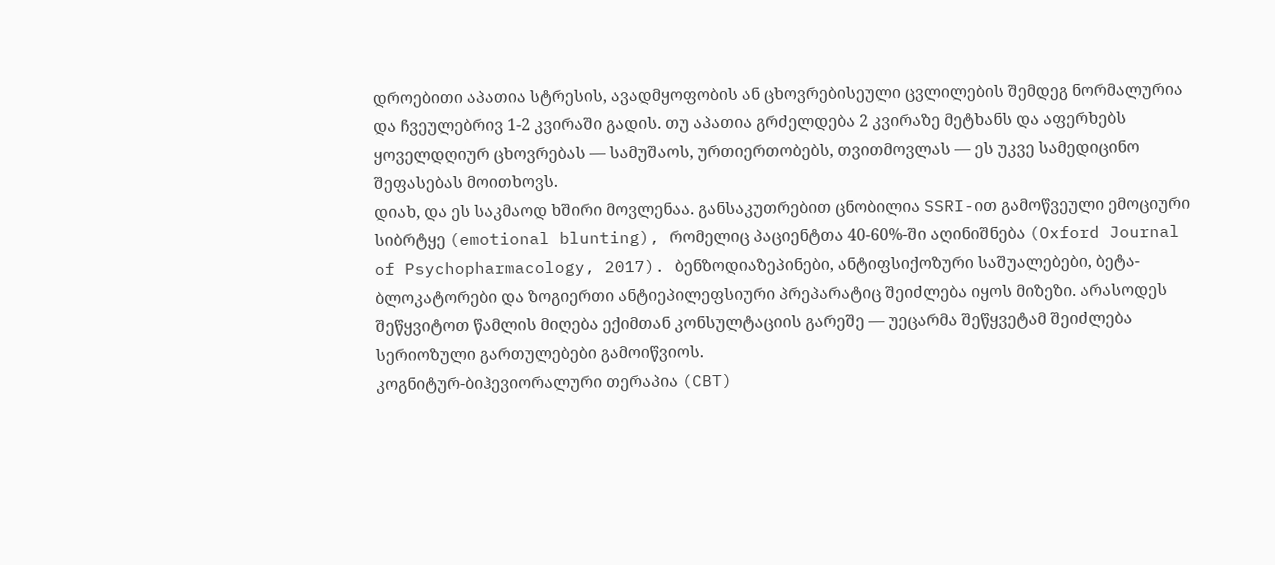დროებითი აპათია სტრესის, ავადმყოფობის ან ცხოვრებისეული ცვლილების შემდეგ ნორმალურია და ჩვეულებრივ 1-2 კვირაში გადის. თუ აპათია გრძელდება 2 კვირაზე მეტხანს და აფერხებს ყოველდღიურ ცხოვრებას — სამუშაოს, ურთიერთობებს, თვითმოვლას — ეს უკვე სამედიცინო შეფასებას მოითხოვს.
დიახ, და ეს საკმაოდ ხშირი მოვლენაა. განსაკუთრებით ცნობილია SSRI-ით გამოწვეული ემოციური სიბრტყე (emotional blunting), რომელიც პაციენტთა 40-60%-ში აღინიშნება (Oxford Journal of Psychopharmacology, 2017). ბენზოდიაზეპინები, ანტიფსიქოზური საშუალებები, ბეტა-ბლოკატორები და ზოგიერთი ანტიეპილეფსიური პრეპარატიც შეიძლება იყოს მიზეზი. არასოდეს შეწყვიტოთ წამლის მიღება ექიმთან კონსულტაციის გარეშე — უეცარმა შეწყვეტამ შეიძლება სერიოზული გართულებები გამოიწვიოს.
კოგნიტურ-ბიჰევიორალური თერაპია (CBT)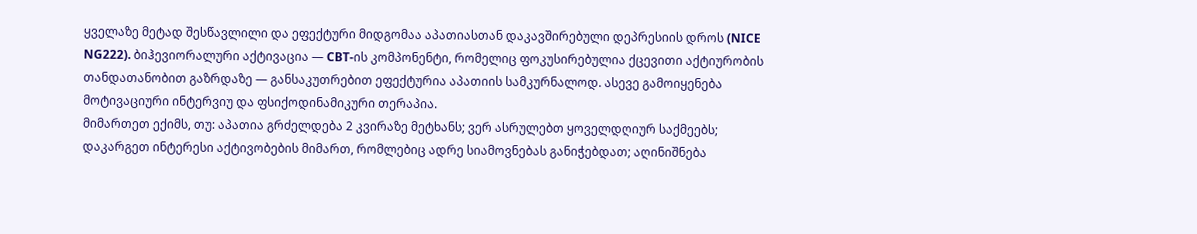ყველაზე მეტად შესწავლილი და ეფექტური მიდგომაა აპათიასთან დაკავშირებული დეპრესიის დროს (NICE NG222). ბიჰევიორალური აქტივაცია — CBT-ის კომპონენტი, რომელიც ფოკუსირებულია ქცევითი აქტიურობის თანდათანობით გაზრდაზე — განსაკუთრებით ეფექტურია აპათიის სამკურნალოდ. ასევე გამოიყენება მოტივაციური ინტერვიუ და ფსიქოდინამიკური თერაპია.
მიმართეთ ექიმს, თუ: აპათია გრძელდება 2 კვირაზე მეტხანს; ვერ ასრულებთ ყოველდღიურ საქმეებს; დაკარგეთ ინტერესი აქტივობების მიმართ, რომლებიც ადრე სიამოვნებას განიჭებდათ; აღინიშნება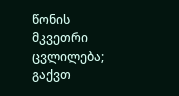წონის მკვეთრი ცვლილება; გაქვთ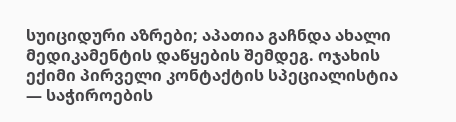სუიციდური აზრები; აპათია გაჩნდა ახალი მედიკამენტის დაწყების შემდეგ. ოჯახის ექიმი პირველი კონტაქტის სპეციალისტია — საჭიროების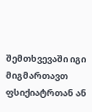შემთხვევაში იგი მიგმართავთ ფსიქიატრთან ან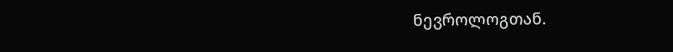ნევროლოგთან.